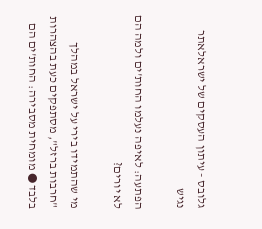גלובס - עיתון העסקים של ישראלאתר נגיש

הפתעה: לאיפה נעלמו החות'ים ולמה הם לא יורים?

מי שהתמידו בירי על ישראל במהלך "חרבות ברזל", מסתפקים כעת בהצהרות בלבד ● מומחית מסבירה: החות'ים הם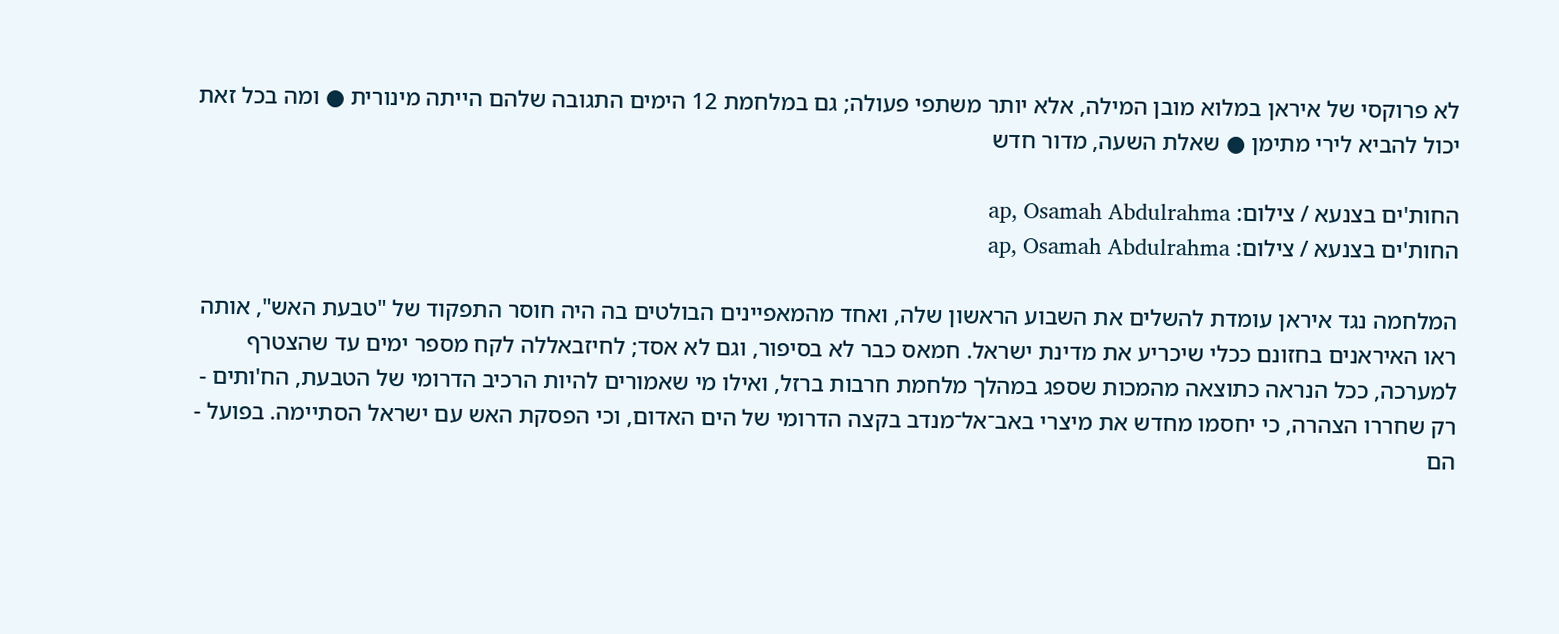לא פרוקסי של איראן במלוא מובן המילה, אלא יותר משתפי פעולה; גם במלחמת 12 הימים התגובה שלהם הייתה מינורית ● ומה בכל זאת יכול להביא לירי מתימן ● שאלת השעה, מדור חדש

החות'ים בצנעא / צילום: ap, Osamah Abdulrahma
החות'ים בצנעא / צילום: ap, Osamah Abdulrahma

המלחמה נגד איראן עומדת להשלים את השבוע הראשון שלה, ואחד מהמאפיינים הבולטים בה היה חוסר התפקוד של "טבעת האש", אותה ראו האיראנים בחזונם ככלי שיכריע את מדינת ישראל. חמאס כבר לא בסיפור, וגם לא אסד; לחיזבאללה לקח מספר ימים עד שהצטרף למערכה, ככל הנראה כתוצאה מהמכות שספג במהלך מלחמת חרבות ברזל, ואילו מי שאמורים להיות הרכיב הדרומי של הטבעת, הח'ותים - רק שחררו הצהרה, כי יחסמו מחדש את מיצרי באב־אל־מנדב בקצה הדרומי של הים האדום, וכי הפסקת האש עם ישראל הסתיימה. בפועל - הם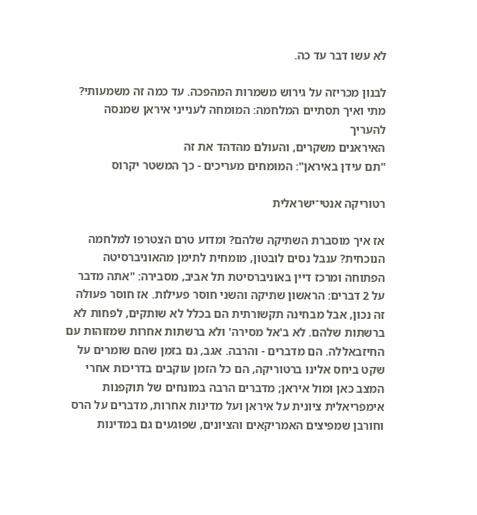לא עשו דבר עד כה.

לבנון מכריזה על גירוש משמרות המהפכה. עד כמה זה משמעותי?
מתי ואיך תסתיים המלחמה: המומחה לענייני איראן שמנסה להעריך
האיראנים משקרים, והעולם מהדהד את זה
"תם עידן באיראן": המומחים מעריכים - כך המשטר יקרוס

רטוריקה אנטי־ישראלית

אז איך מוסברת השתיקה שלהם? ומדוע טרם הצטרפו למלחמה הנוכחית? ענבל נסים לובטון, מומחית לתימן מהאוניברסיטה הפתוחה ומרכז דיין באוניברסיטת תל אביב, מסבירה: "אתה מדבר על 2 דברים: הראשון שתיקה והשני חוסר פעילות. אז חוסר פעולה זה נכון, אבל מבחינה תקשורתית הם בכלל לא שותקים, לפחות לא ברשתות שלהם. לא ב'אל מסירה' ולא ברשתות אחרות שמזוהות עם החיזבאללה. הם מדברים - והרבה. אגב, גם בזמן שהם שומרים על שקט ביחס אלינו ברטוריקה, הם כל הזמן עוקבים בדריכות אחרי המצב כאן ומול איראן; מדברים הרבה במונחים של תוקפנות אימפריאלית ציונית על איראן ועל מדינות אחרות, מדברים על הרס וחורבן שמפיצים האמריקאים והציונים, שפוגעים גם במדינות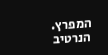המפרץ. הנרטיב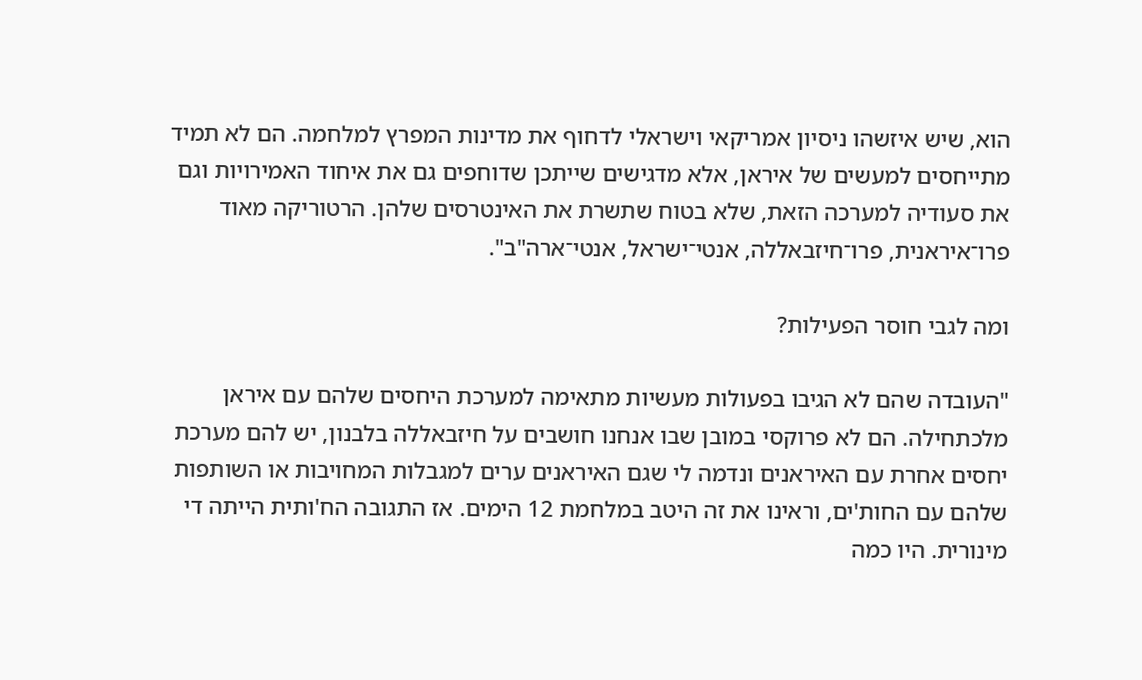הוא, שיש איזשהו ניסיון אמריקאי וישראלי לדחוף את מדינות המפרץ למלחמה. הם לא תמיד מתייחסים למעשים של איראן, אלא מדגישים שייתכן שדוחפים גם את איחוד האמירויות וגם את סעודיה למערכה הזאת, שלא בטוח שתשרת את האינטרסים שלהן. הרטוריקה מאוד פרו־איראנית, פרו־חיזבאללה, אנטי־ישראל, אנטי־ארה"ב".

ומה לגבי חוסר הפעילות?

"העובדה שהם לא הגיבו בפעולות מעשיות מתאימה למערכת היחסים שלהם עם איראן מלכתחילה. הם לא פרוקסי במובן שבו אנחנו חושבים על חיזבאללה בלבנון, יש להם מערכת יחסים אחרת עם האיראנים ונדמה לי שגם האיראנים ערים למגבלות המחויבות או השותפות שלהם עם החות'ים, וראינו את זה היטב במלחמת 12 הימים. אז התגובה הח'ותית הייתה די מינורית. היו כמה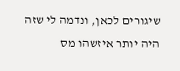שיגורים לכאן, ונדמה לי שזה היה יותר איזשהו מס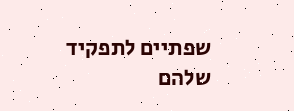שפתיים לתפקיד שלהם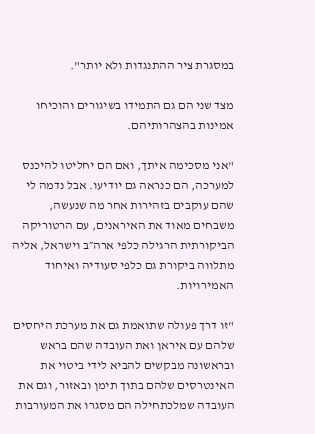במסגרת ציר ההתנגדות ולא יותר".

מצד שני הם גם התמידו בשיגורים והוכיחו אמינות בהצהרותיהם.

"אני מסכימה איתך, ואם הם יחליטו להיכנס למערכה, הם כנראה גם יודיעו. אבל נדמה לי שהם עוקבים בזהירות אחר מה שנעשה, משבחים מאוד את האיראנים, עם הרטוריקה הביקורתית הרגילה כלפי ארה״ב וישראל, אליה מתלווה ביקורת גם כלפי סעודיה ואיחוד האמירויות.

"זו דרך פעולה שתואמת גם את מערכת היחסים שלהם עם איראן ואת העובדה שהם בראש ובראשונה מבקשים להביא לידי ביטוי את האינטרסים שלהם בתוך תימן ובאזור, וגם את העובדה שמלכתחילה הם מסגרו את המעורבות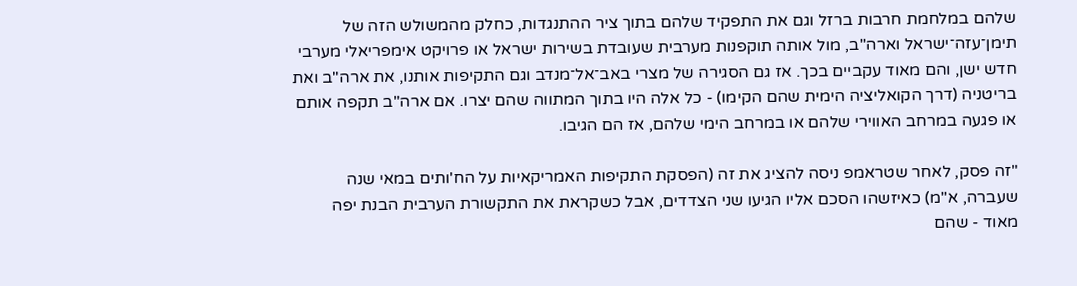שלהם במלחמת חרבות ברזל וגם את התפקיד שלהם בתוך ציר ההתנגדות, כחלק מהמשולש הזה של תימן־עזה־ישראל וארה"ב, מול אותה תוקפנות מערבית שעובדת בשירות ישראל או פרויקט אימפריאלי מערבי חדש ישן, והם מאוד עקביים בכך. אז גם הסגירה של מצרי באב־אל־מנדב וגם התקיפות אותנו, את ארה"ב ואת בריטניה (דרך הקואליציה הימית שהם הקימו) - כל אלה היו בתוך המתווה שהם יצרו. אם ארה"ב תקפה אותם או פגעה במרחב האווירי שלהם או במרחב הימי שלהם, אז הם הגיבו.

"זה פסק, לאחר שטראמפ ניסה להציג את זה (הפסקת התקיפות האמריקאיות על הח'ותים במאי שנה שעברה, א"מ) כאיזשהו הסכם אליו הגיעו שני הצדדים, אבל כשקראת את התקשורת הערבית הבנת יפה מאוד - שהם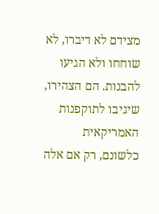מצידם לא דיברו, לא שוחחו ולא הגיעו להבנות. הם הצהירו, שיגיבו לתוקפנות האמריקאית כלשונם, רק אם אלה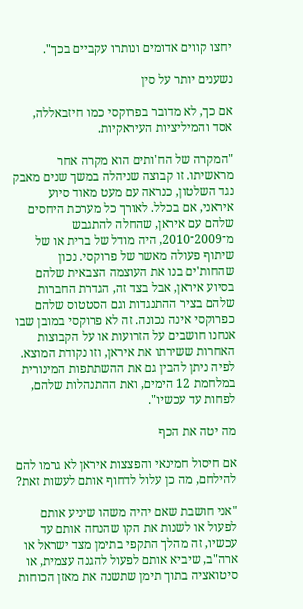יחצו קווים אדומים ונותרו עקביים בכך".

נשענים יותר על סין

אם כך, לא מדובר בפרוקסי כמו חיזבאללה, אסד והמיליציות העיראקיות.

"המקרה של הח'ותים הוא מקרה אחר מראשיתו. זו קבוצה שניהלה במשך שנים מאבק נגד השלטון, כנראה עם מעט מאוד סיוע איראני, אם בכלל. לאורך כל מערכת היחסים שלהם עם איראן, שהחלה להתגבש מ־2009־2010, היה מודל של ברית או של שיתוף פעולה מאשר של פרוקסי. נכון שהחות'ים בנו את העוצמה הצבאית שלהם בסיוע איראן, אבל בצד זה, הגדרת החברות שלהם בציר ההתנגדות וגם הסטטוס שלהם כפרוקסי אינה נכונה. זה לא פרוקסי במובן שבו אנחנו חושבים על הזרועות או על הקבוצות האחרות ששירתו את איראן, וזו נקודת המוצא. לפיה ניתן להבין גם את ההשתתפות המינורית במלחמת 12 הימים, ואת ההתנהלות שלהם, לפחות עד עכשיו".

מה יטה את הכף

אם חיסול חמינאי והפצצות איראן לא גרמו להם להילחם, מה כן עלול לדחוף אותם לעשות זאת?

"אני חושבת שאם יהיה משהו שיניע אותם לפעול או לשנות את הקו שהנחה אותם עד עכשיו, זה מהלך התקפי בתימן מצד ישראל או ארה"ב, שיביא אותם לפעול להגנה עצמית, או סיטואציה בתוך תימן שתשנה את מאזן הכוחות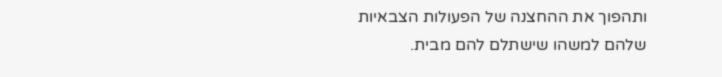ותהפוך את ההחצנה של הפעולות הצבאיות שלהם למשהו שישתלם להם מבית.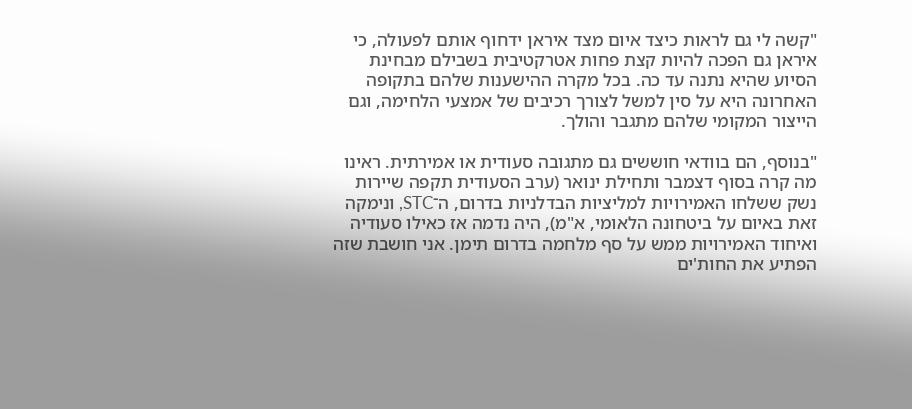"קשה לי גם לראות כיצד איום מצד איראן ידחוף אותם לפעולה, כי איראן גם הפכה להיות קצת פחות אטרקטיבית בשבילם מבחינת הסיוע שהיא נתנה עד כה. בכל מקרה ההישענות שלהם בתקופה האחרונה היא על סין למשל לצורך רכיבים של אמצעי הלחימה, וגם הייצור המקומי שלהם מתגבר והולך.

"בנוסף, הם בוודאי חוששים גם מתגובה סעודית או אמירתית. ראינו מה קרה בסוף דצמבר ותחילת ינואר (ערב הסעודית תקפה שיירות נשק ששלחו האמירויות למליציות הבדלניות בדרום, ה־STC, ונימקה זאת באיום על ביטחונה הלאומי, א"מ), היה נדמה אז כאילו סעודיה ואיחוד האמירויות ממש על סף מלחמה בדרום תימן. אני חושבת שזה הפתיע את החות'ים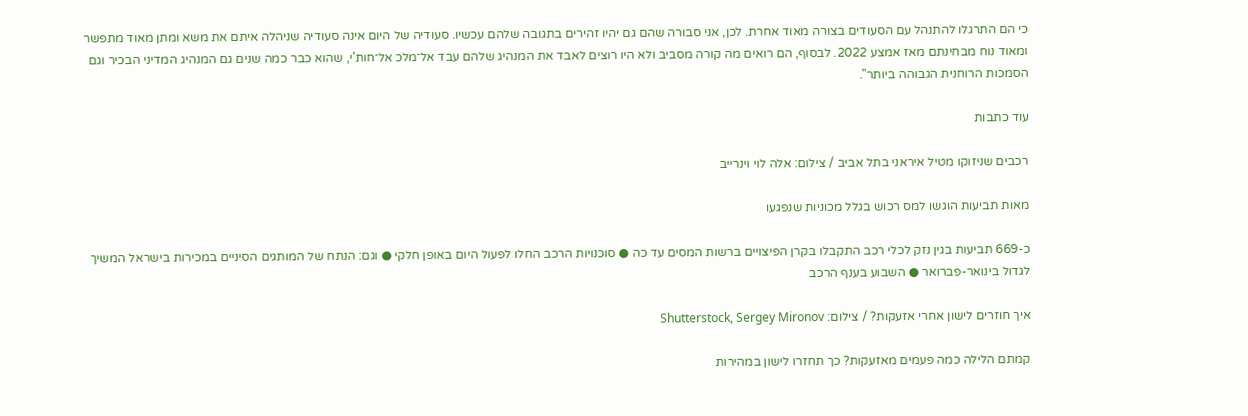כי הם התרגלו להתנהל עם הסעודים בצורה מאוד אחרת. לכן, אני סבורה שהם גם יהיו זהירים בתגובה שלהם עכשיו. סעודיה של היום אינה סעודיה שניהלה איתם את משא ומתן מאוד מתפשר ומאוד נוח מבחינתם מאז אמצע 2022. לבסוף, הם רואים מה קורה מסביב ולא היו רוצים לאבד את המנהיג שלהם עבד אל־מלכ אל־חות'י, שהוא כבר כמה שנים גם המנהיג המדיני הבכיר וגם הסמכות הרוחנית הגבוהה ביותר".

עוד כתבות

רכבים שניזוקו מטיל איראני בתל אביב / צילום: אלה לוי וינרייב

מאות תביעות הוגשו למס רכוש בגלל מכוניות שנפגעו

כ-669 תביעות בגין נזק לכלי רכב התקבלו בקרן הפיצויים ברשות המסים עד כה ● סוכנויות הרכב החלו לפעול היום באופן חלקי ● וגם: הנתח של המותגים הסיניים במכירות בישראל המשיך לגדול בינואר-פברואר ● השבוע בענף הרכב

איך חוזרים לישון אחרי אזעקות? / צילום: Shutterstock, Sergey Mironov

קמתם הלילה כמה פעמים מאזעקות? כך תחזרו לישון במהירות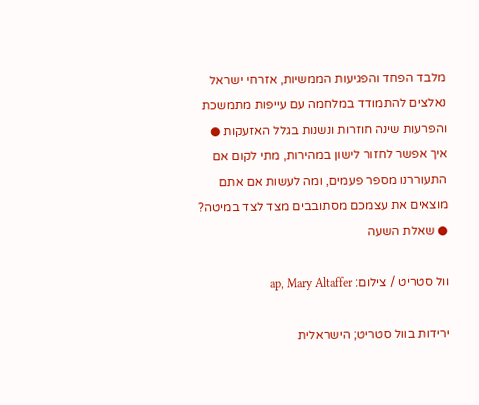מלבד הפחד והפגיעות הממשיות, אזרחי ישראל נאלצים להתמודד במלחמה עם עייפות מתמשכת והפרעות שינה חוזרות ונשנות בגלל האזעקות ● איך אפשר לחזור לישון במהירות, מתי לקום אם התעוררנו מספר פעמים, ומה לעשות אם אתם מוצאים את עצמכם מסתובבים מצד לצד במיטה? ● שאלת השעה

וול סטריט / צילום: ap, Mary Altaffer

ירידות בוול סטריט; הישראלית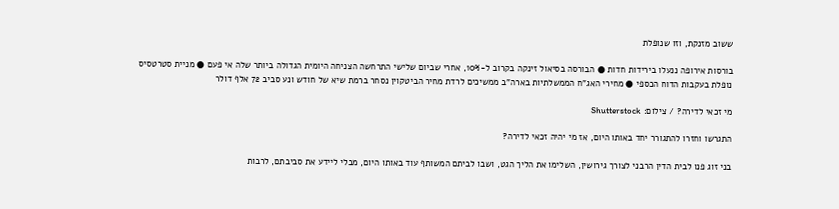ששוב מזנקת, וזו שנופלת

בורסות אירופה ננעלו בירידות חדות ● הבורסה בסיאול זינקה בקרוב ל-10%, אחרי שביום שלישי התרחשה הצניחה היומית הגדולה ביותר שלה אי פעם ● מניית סטרטסיס נופלת בעקבות הדוח הכספי ● מחירי האג"ח הממשלתיות בארה"ב ממשיכים לרדת מחיר הביטקוין נסחר ברמת שיא של חודש ונע סביב 72 אלף דולר

מי זכאי לדירה? / צילום: Shutterstock

התגרשו וחזרו להתגורר יחד באותו היום, אז מי יהיה זכאי לדירה?

בני זוג פנו לבית הדין הרבני לצורך גירושין, השלימו את הליך הגט, ושבו לביתם המשותף עוד באותו היום, מבלי ליידע את סביבתם, לרבות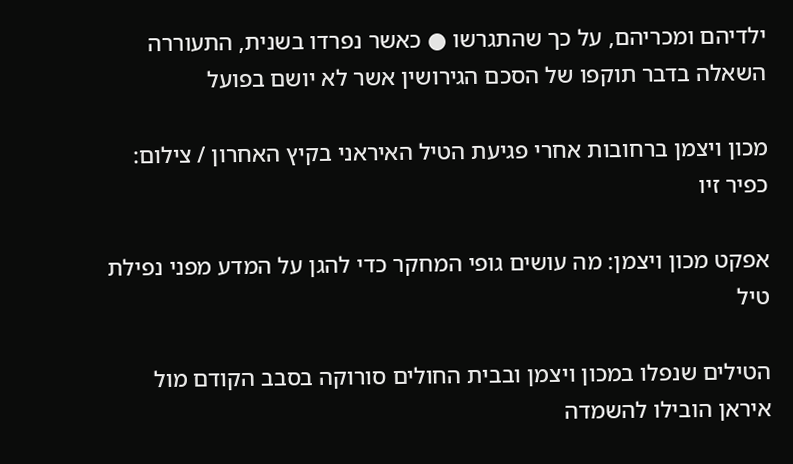ילדיהם ומכריהם, על כך שהתגרשו ● כאשר נפרדו בשנית, התעוררה השאלה בדבר תוקפו של הסכם הגירושין אשר לא יושם בפועל

מכון ויצמן ברחובות אחרי פגיעת הטיל האיראני בקיץ האחרון / צילום: כפיר זיו

אפקט מכון ויצמן: מה עושים גופי המחקר כדי להגן על המדע מפני נפילת טיל

הטילים שנפלו במכון ויצמן ובבית החולים סורוקה בסבב הקודם מול איראן הובילו להשמדה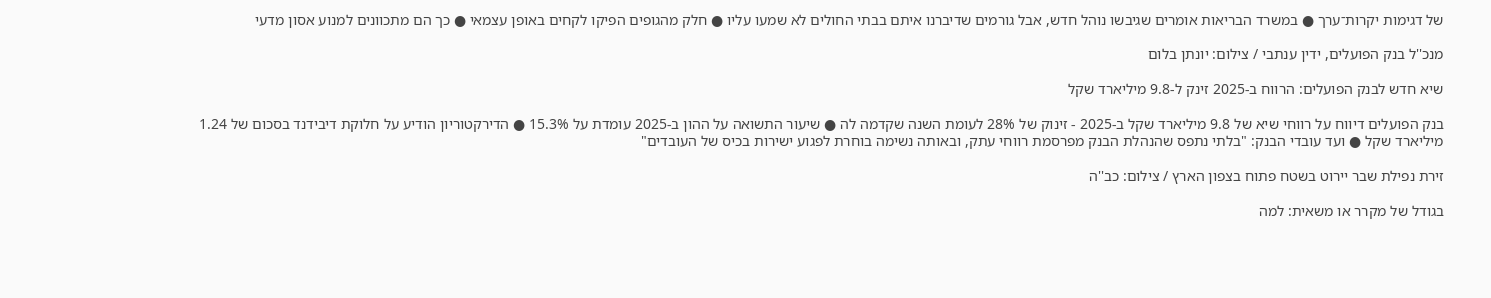של דגימות יקרות־ערך ● במשרד הבריאות אומרים שגיבשו נוהל חדש, אבל גורמים שדיברנו איתם בבתי החולים לא שמעו עליו ● חלק מהגופים הפיקו לקחים באופן עצמאי ● כך הם מתכוונים למנוע אסון מדעי

מנכ''ל בנק הפועלים, ידין ענתבי / צילום: יונתן בלום

שיא חדש לבנק הפועלים: הרווח ב-2025 זינק ל-9.8 מיליארד שקל

בנק הפועלים דיווח על רווחי שיא של 9.8 מיליארד שקל ב-2025 - זינוק של 28% לעומת השנה שקדמה לה ● שיעור התשואה על ההון ב-2025 עומדת על 15.3% ● הדירקטוריון הודיע על חלוקת דיבידנד בסכום של 1.24 מיליארד שקל ● ועד עובדי הבנק: "בלתי נתפס שהנהלת הבנק מפרסמת רווחי עתק, ובאותה נשימה בוחרת לפגוע ישירות בכיס של העובדים"

זירת נפילת שבר יירוט בשטח פתוח בצפון הארץ / צילום: כב''ה

בגודל של מקרר או משאית: למה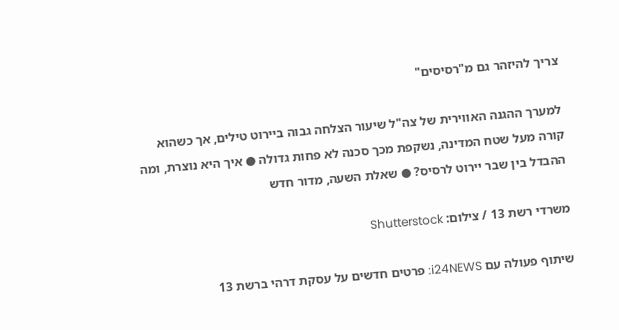צריך להיזהר גם מ"רסיסים"

למערך ההגנה האווירית של צה"ל שיעור הצלחה גבוה ביירוט טילים, אך כשהוא קורה מעל שטח המדינה, נשקפת מכך סכנה לא פחות גדולה ● איך היא נוצרת, ומה ההבדל בין שבר יירוט לרסיס? ● שאלת השעה, מדור חדש

משרדי רשת 13 / צילום: Shutterstock

שיתוף פעולה עם i24NEWS: פרטים חדשים על עסקת דרהי ברשת 13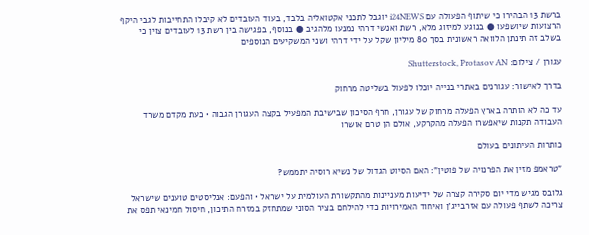ברשת 13 הבהירו כי שיתוף הפעולה עם i24NEWS יוגבל לתכני אקטואליה בלבד, בעוד העובדים לא קיבלו התחייבות לגבי היקף הרצועות שיושפעו ● בנוגע למיזוג מלא, רשת ואנשי דרהי נמנעו מלהגיב ● בנוסף, בפגישה בין רשת 13 לעובדים צוין כי בשלב זה תינתן הלוואה ראשונית בסך 80 מיליון שקל על ידי דרהי ושני המשקיעים הנוספים

עגורן / צילום: Shutterstock, Protasov AN

בדרך לאישור: עגורנים באתרי בנייה יוכלו לפעול בשליטה מרחוק

עד כה לא הותרה בארץ הפעלה מרחוק של עגורן, חרף הסיכון שבישיבת המפעיל בקצה העגורן הגבוה • כעת מקדם משרד העבודה תקנות שיאפשרו הפעלה מהקרקע, אולם הן טרם אושרו

כותרות העיתונים בעולם

"טראמפ מזין את הפרנויה של פוטין": האם הסיוט הגדול של נשיא רוסיה יתממש?

גלובס מגיש מדי יום סקירה קצרה של ידיעות מעניינות מהתקשורת העולמית על ישראל • והפעם: אנליסטים טוענים שישראל צריכה לשתף פעולה עם אזרבייג'ן ואיחוד האמירויות כדי להילחם בציר הסוני שמתחזק במזרח התיכון, חיסול חמינאי תפס את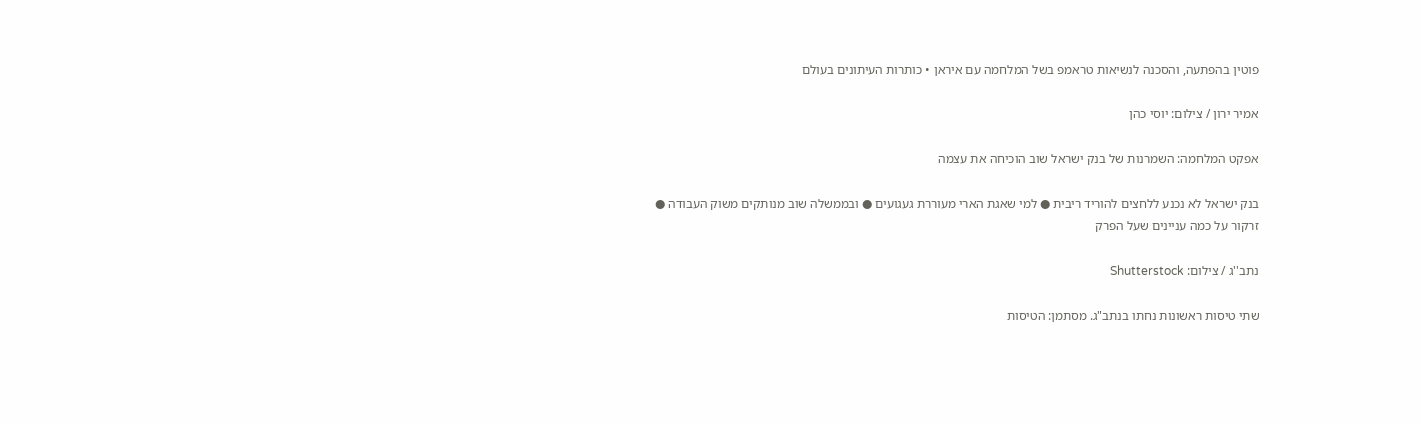פוטין בהפתעה, והסכנה לנשיאות טראמפ בשל המלחמה עם איראן • כותרות העיתונים בעולם

אמיר ירון / צילום: יוסי כהן

אפקט המלחמה: השמרנות של בנק ישראל שוב הוכיחה את עצמה

בנק ישראל לא נכנע ללחצים להוריד ריבית ● למי שאגת הארי מעוררת געגועים ● ובממשלה שוב מנותקים משוק העבודה ● זרקור על כמה עניינים שעל הפרק

נתב''ג / צילום: Shutterstock

שתי טיסות ראשונות נחתו בנתב"ג. מסתמן: הטיסות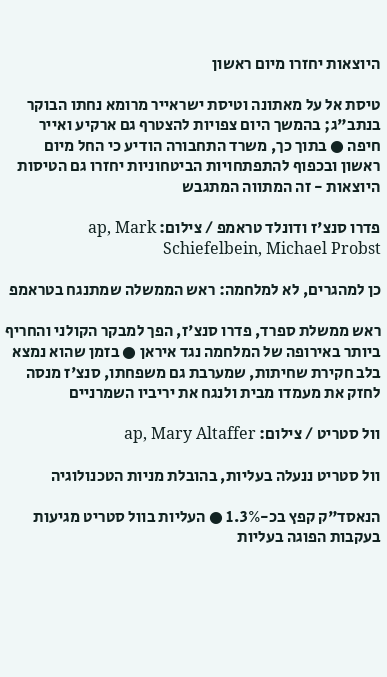היוצאות יחזרו מיום ראשון

טיסת אל על מאתונה וטיסת ישראייר מרומא נחתו הבוקר בנתב"ג; בהמשך היום צפויות להצטרף גם ארקיע ואייר חיפה ● בתוך כך, משרד התחבורה הודיע כי החל מיום ראשון ובכפוף להתפתחויות הביטחוניות יחזרו גם הטיסות היוצאות - זה המתווה המתגבש

פדרו סנצ'ז ודונלד טראמפ / צילום: ap, Mark Schiefelbein, Michael Probst

כן למהגרים, לא למלחמה: ראש הממשלה שמתנגח בטראמפ

ראש ממשלת ספרד, פדרו סנצ'ז, הפך למבקר הקולני והחריף ביותר באירופה של המלחמה נגד איראן ● בזמן שהוא נמצא בלב חקירת שחיתות, שמערבת גם משפחתו, סנצ'ז מנסה לחזק את מעמדו מבית ולנגח את יריביו השמרניים

וול סטריט / צילום: ap, Mary Altaffer

וול סטריט ננעלה בעליות, בהובלת מניות הטכנולוגיה

הנאסד"ק קפץ בכ-1.3% ● העליות בוול סטריט מגיעות בעקבות הפוגה בעליות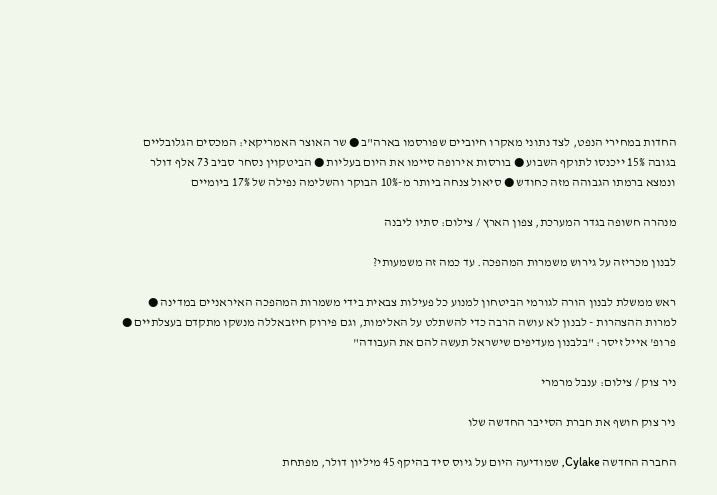החדות במחירי הנפט, לצד נתוני מאקרו חיוביים שפורסמו בארה"ב ● שר האוצר האמריקאי: המכסים הגלובליים בגובה 15% ייכנסו לתוקף השבוע ● בורסות אירופה סיימו את היום בעליות ● הביטקוין נסחר סביב 73 אלף דולר ונמצא ברמתו הגבוהה מזה כחודש ● סיאול צנחה ביותר מ-10% הבוקר והשלימה נפילה של 17% ביומיים

מנהרה חשופה בגדר המערכת, צפון הארץ / צילום: סתיו ליבנה

לבנון מכריזה על גירוש משמרות המהפכה. עד כמה זה משמעותי?

ראש ממשלת לבנון הורה לגורמי הביטחון למנוע כל פעילות צבאית בידי משמרות המהפכה האיראניים במדינה ● למרות ההצהרות - לבנון לא עושה הרבה כדי להשתלט על האלימות, וגם פירוק חיזבאללה מנשקו מתקדם בעצלתיים ● פרופ' אייל זיסר: "בלבנון מעדיפים שישראל תעשה להם את העבודה"

ניר צוק / צילום: ענבל מרמרי

ניר צוק חושף את חברת הסייבר החדשה שלו

החברה החדשה Cylake, שמודיעה היום על גיוס סיד בהיקף 45 מיליון דולר, מפתחת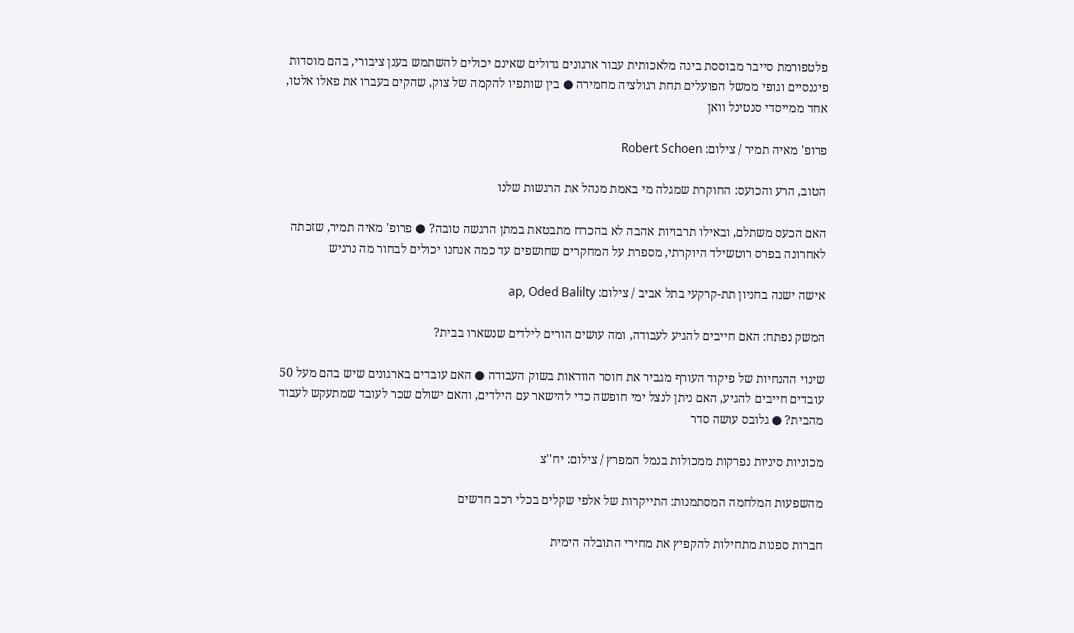פלטפורמת סייבר מבוססת בינה מלאכותית עבור ארגונים גדולים שאינם יכולים להשתמש בענן ציבורי, בהם מוסדות פיננסיים וגופי ממשל הפועלים תחת רגולציה מחמירה ● בין שותפיו להקמה של צוק, שהקים בעברו את פאלו אלטו, אחד ממייסדי סנטינל וואן

פרופ' מאיה תמיר / צילום: Robert Schoen

הטוב, הרע והכועס: החוקרת שמגלה מי באמת מנהל את הרגשות שלנו

האם הכעס משתלם, ובאילו תרבויות אהבה לא בהכרח מתבטאת במתן הרגשה טובה? ● פרופ' מאיה תמיר, שזכתה לאחרונה בפרס רוטשילד היוקרתי, מספרת על המחקרים שחושפים עד כמה אנחנו יכולים לבחור מה נרגיש

אישה ישנה בחניון תת-קרקעי בתל אביב / צילום: ap, Oded Balilty

המשק נפתח: האם חייבים להגיע לעבודה, ומה עושים הורים לילדים שנשארו בבית?

שינוי ההנחיות של פיקוד העורף מגביר את חוסר הוודאות בשוק העבודה ● האם עובדים בארגונים שיש בהם מעל 50 עובדים חייבים להגיע, האם ניתן לנצל ימי חופשה כדי להישאר עם הילדים, והאם ישולם שכר לעובד שמתעקש לעבוד מהבית? ● גלובס עושה סדר

מכוניות סיניות נפרקות ממכולות בנמל המפרץ / צילום: יח''צ

מהשפעות המלחמה המסתמנות: התייקרות של אלפי שקלים בכלי רכב חדשים

חברות ספנות מתחילות להקפיץ את מחירי התובלה הימית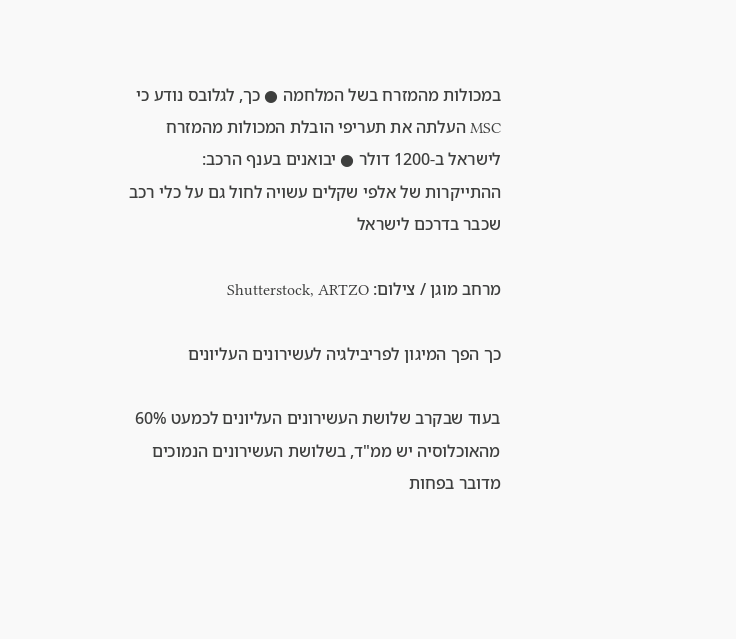במכולות מהמזרח בשל המלחמה ● כך, לגלובס נודע כי MSC העלתה את תעריפי הובלת המכולות מהמזרח לישראל ב-1200 דולר ● יבואנים בענף הרכב: ההתייקרות של אלפי שקלים עשויה לחול גם על כלי רכב שכבר בדרכם לישראל

מרחב מוגן / צילום: Shutterstock, ARTZO

כך הפך המיגון לפריבילגיה לעשירונים העליונים

בעוד שבקרב שלושת העשירונים העליונים לכמעט 60% מהאוכלוסיה יש ממ"ד, בשלושת העשירונים הנמוכים מדובר בפחות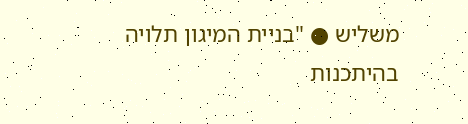משליש ● "בניית המיגון תלויה בהיתכנות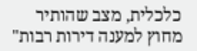כלכלית, מצב שהותיר מחוץ למענה דירות רבות"